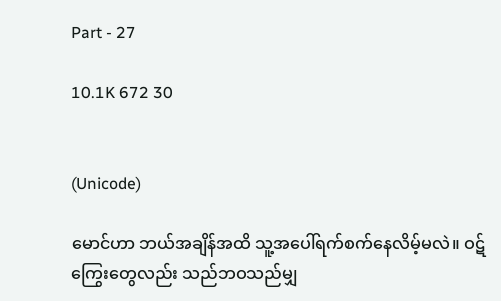Part - 27

10.1K 672 30


(Unicode)

မောင်ဟာ ဘယ်အချိန်အထိ သူ့အပေါ်ရက်စက်နေလိမ့်မလဲ။ ဝဋ်ကြွေးတွေလည်း သည်ဘဝသည်မျှ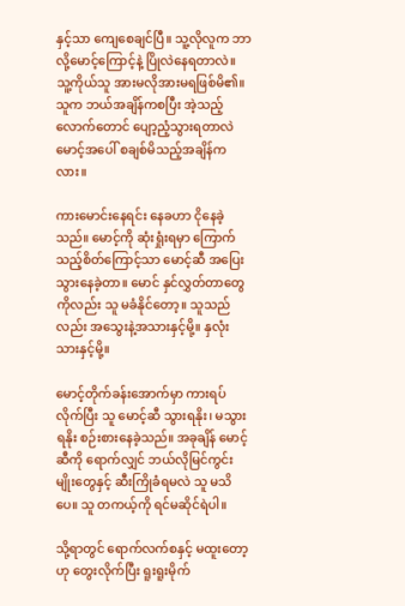နှင့်သာ ကျေစေချင်ပြီ။ သူ့လိုလူက ဘာလို့မောင့်ကြောင့်နဲ့ ပြိုလဲနေရတာလဲ။ သူ့ကိုယ်သူ အားမလိုအားမရဖြစ်မိ၏။ သူက ဘယ်အချိန်ကစပြီး အဲ့သည့်လောက်တောင် ပျော့ညံ့သွားရတာလဲ မောင့်အပေါ် စချစ်မိသည့်အချိန်ကလား။

ကားမောင်းနေရင်း နေခဟာ ငိုနေခဲ့သည်။ မောင့်ကို ဆုံးရှုံးရမှာ ကြောက်သည့်စိတ်ကြောင့်သာ မောင့်ဆီ အပြေးသွားနေခဲ့တာ။ မောင် နှင်လွှတ်တာတွေကိုလည်း သူ မခံနိုင်တော့။ သူသည်လည်း အသွေးနဲ့အသားနှင့်မို့။ နှလုံးသားနှင့်မို့။

မောင့်တိုက်ခန်းအောက်မှာ ကားရပ်လိုက်ပြီး သူ မောင့်ဆီ သွားရနိုး၊ မသွားရနိုး စဉ်းစားနေခဲ့သည်။ အခုချိန် မောင့်ဆီကို ရောက်လျှင် ဘယ်လိုမြင်ကွင်းမျိုးတွေနှင့် ဆီးကြိုခံရမလဲ သူ မသိပေ။ သူ တကယ့်ကို ရင်မဆိုင်ရဲပါ။

သို့ရာတွင် ရောက်လက်စနှင့် မထူးတော့ဟု တွေးလိုက်ပြီး ရူးရူးမိုက်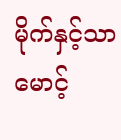မိုက်နှင့်သာ မောင့်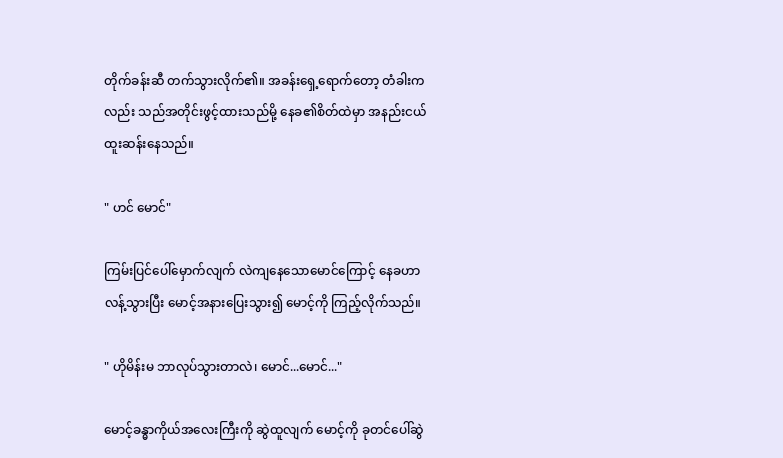တိုက်ခန်းဆီ တက်သွားလိုက်၏။ အခန်းရှေ့ရောက်တော့ တံခါးကလည်း သည်အတိုင်းဖွင့်ထားသည်မို့ နေခ၏စိတ်ထဲမှာ အနည်းငယ်ထူးဆန်းနေသည်။

" ဟင် မောင်"

ကြမ်းပြင်ပေါ်မှောက်လျက် လဲကျနေသောမောင်ကြောင့် နေခဟာ လန့်သွားပြီး မောင့်အနားပြေးသွား၍ မောင့်ကို ကြည့်လိုက်သည်။

" ဟိုမိန်းမ ဘာလုပ်သွားတာလဲ၊ မောင်...မောင်..."

မောင့်ခန္ဓာကိုယ်အလေးကြီးကို ဆွဲထူလျက် မောင့်ကို ခုတင်ပေါ်ဆွဲ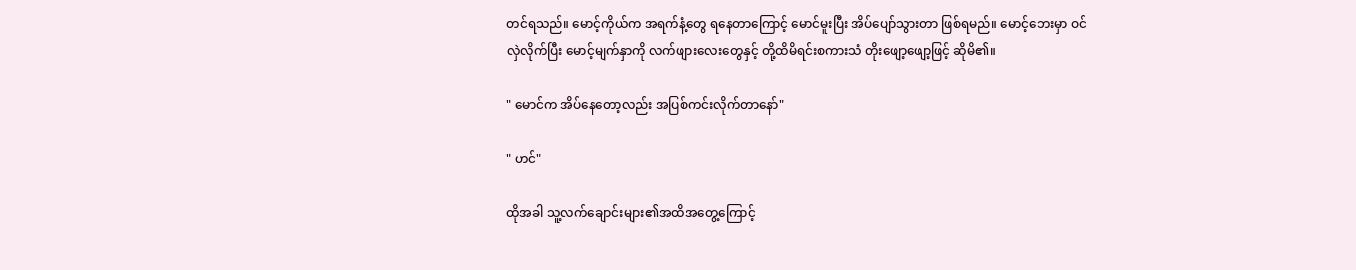တင်ရသည်။ မောင့်ကိုယ်က အရက်နံ့တွေ ရနေတာကြောင့် မောင်မူးပြီး အိပ်ပျော်သွားတာ ဖြစ်ရမည်။ မောင့်ဘေးမှာ ဝင်လှဲလိုက်ပြီး မောင့်မျက်နှာကို လက်ဖျားလေးတွေနှင့် တို့ထိမိရင်းစကားသံ တိုးဖျော့ဖျော့ဖြင့် ဆိုမိ၏။

" မောင်က အိပ်နေတော့လည်း အပြစ်ကင်းလိုက်တာနော်"

" ဟင်"

ထိုအခါ သူ့လက်ချောင်းများ၏အထိအတွေ့ကြောင့်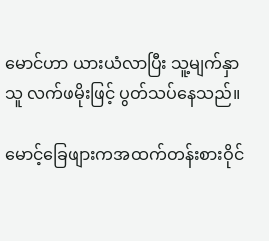မောင်ဟာ ယားယံလာပြီး သူ့မျက်နှာသူ လက်ဖမိုးဖြင့် ပွတ်သပ်နေသည်။

မောင့်ခြေဖျားကအထက်တန်းစားဝိုင်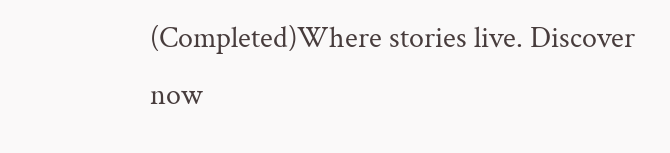(Completed)Where stories live. Discover now